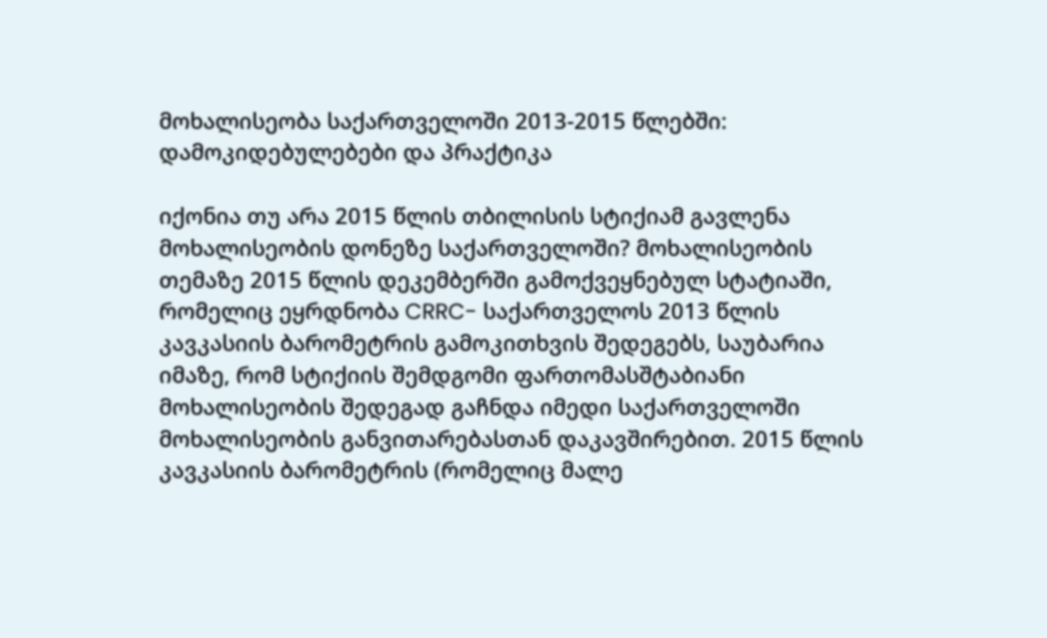მოხალისეობა საქართველოში 2013-2015 წლებში: დამოკიდებულებები და პრაქტიკა

იქონია თუ არა 2015 წლის თბილისის სტიქიამ გავლენა მოხალისეობის დონეზე საქართველოში? მოხალისეობის თემაზე 2015 წლის დეკემბერში გამოქვეყნებულ სტატიაში, რომელიც ეყრდნობა CRRC- საქართველოს 2013 წლის კავკასიის ბარომეტრის გამოკითხვის შედეგებს, საუბარია იმაზე, რომ სტიქიის შემდგომი ფართომასშტაბიანი მოხალისეობის შედეგად გაჩნდა იმედი საქართველოში მოხალისეობის განვითარებასთან დაკავშირებით. 2015 წლის კავკასიის ბარომეტრის (რომელიც მალე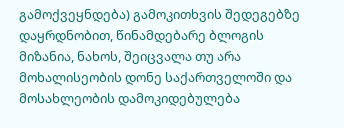გამოქვეყნდება) გამოკითხვის შედეგებზე დაყრდნობით, წინამდებარე ბლოგის მიზანია, ნახოს, შეიცვალა თუ არა მოხალისეობის დონე საქართველოში და მოსახლეობის დამოკიდებულება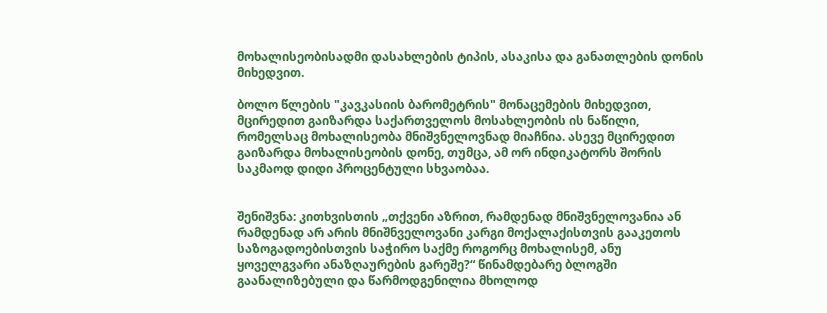მოხალისეობისადმი დასახლების ტიპის, ასაკისა და განათლების დონის მიხედვით.

ბოლო წლების "კავკასიის ბარომეტრის" მონაცემების მიხედვით, მცირედით გაიზარდა საქართველოს მოსახლეობის ის ნაწილი, რომელსაც მოხალისეობა მნიშვნელოვნად მიაჩნია. ასევე მცირედით გაიზარდა მოხალისეობის დონე, თუმცა, ამ ორ ინდიკატორს შორის საკმაოდ დიდი პროცენტული სხვაობაა.


შენიშვნა: კითხვისთის „თქვენი აზრით, რამდენად მნიშვნელოვანია ან რამდენად არ არის მნიშნველოვანი კარგი მოქალაქისთვის გააკეთოს საზოგადოებისთვის საჭირო საქმე როგორც მოხალისემ, ანუ ყოველგვარი ანაზღაურების გარეშე?“ წინამდებარე ბლოგში გაანალიზებული და წარმოდგენილია მხოლოდ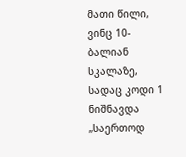მათი წილი, ვინც 10-ბალიან სკალაზე, სადაც კოდი 1 ნიშნავდა „საერთოდ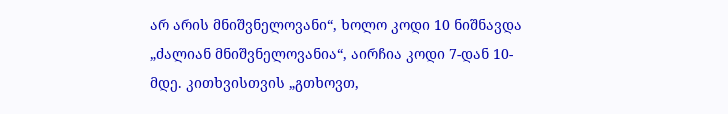არ არის მნიშვნელოვანი“, ხოლო კოდი 10 ნიშნავდა „ძალიან მნიშვნელოვანია“, აირჩია კოდი 7-დან 10-მდე. კითხვისთვის „გთხოვთ,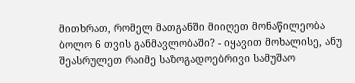მითხრათ, რომელ მათგანში მიიღეთ მონაწილეობა ბოლო 6 თვის განმავლობაში? - იყავით მოხალისე, ანუ შეასრულეთ რაიმე საზოგადოებრივი სამუშაო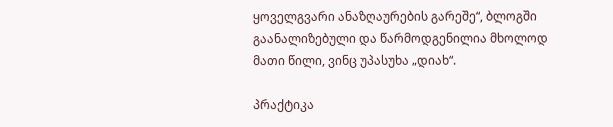ყოველგვარი ანაზღაურების გარეშე“, ბლოგში გაანალიზებული და წარმოდგენილია მხოლოდ მათი წილი, ვინც უპასუხა „დიახ“.

პრაქტიკა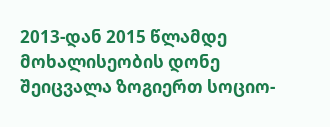2013-დან 2015 წლამდე მოხალისეობის დონე შეიცვალა ზოგიერთ სოციო-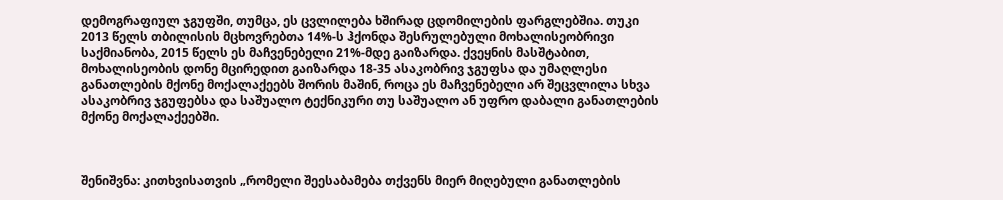დემოგრაფიულ ჯგუფში, თუმცა, ეს ცვლილება ხშირად ცდომილების ფარგლებშია. თუკი 2013 წელს თბილისის მცხოვრებთა 14%-ს ჰქონდა შესრულებული მოხალისეობრივი საქმიანობა, 2015 წელს ეს მაჩვენებელი 21%-მდე გაიზარდა. ქვეყნის მასშტაბით, მოხალისეობის დონე მცირედით გაიზარდა 18-35 ასაკობრივ ჯგუფსა და უმაღლესი განათლების მქონე მოქალაქეებს შორის მაშინ, როცა ეს მაჩვენებელი არ შეცვლილა სხვა ასაკობრივ ჯგუფებსა და საშუალო ტექნიკური თუ საშუალო ან უფრო დაბალი განათლების მქონე მოქალაქეებში.



შენიშვნა: კითხვისათვის „რომელი შეესაბამება თქვენს მიერ მიღებული განათლების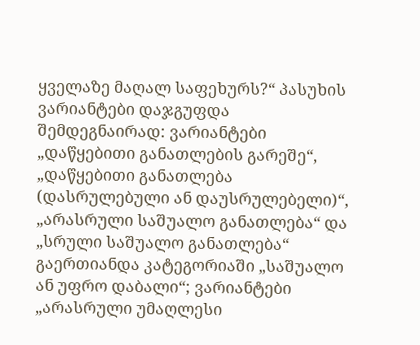ყველაზე მაღალ საფეხურს?“ პასუხის ვარიანტები დაჯგუფდა შემდეგნაირად: ვარიანტები „დაწყებითი განათლების გარეშე“, „დაწყებითი განათლება (დასრულებული ან დაუსრულებელი)“, „არასრული საშუალო განათლება“ და „სრული საშუალო განათლება“ გაერთიანდა კატეგორიაში „საშუალო ან უფრო დაბალი“; ვარიანტები „არასრული უმაღლესი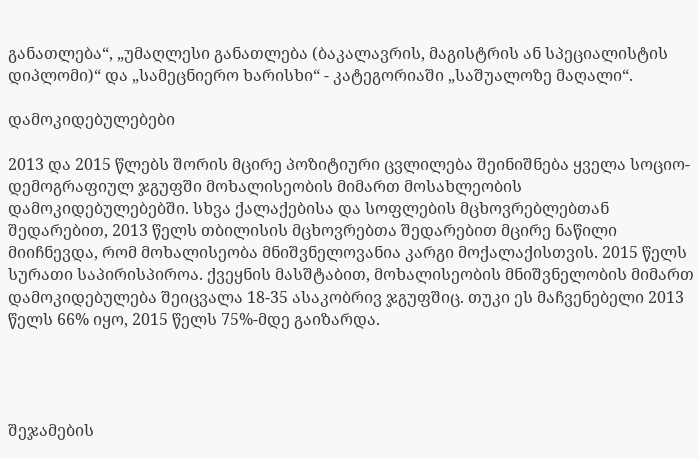განათლება“, „უმაღლესი განათლება (ბაკალავრის, მაგისტრის ან სპეციალისტის დიპლომი)“ და „სამეცნიერო ხარისხი“ - კატეგორიაში „საშუალოზე მაღალი“.

დამოკიდებულებები

2013 და 2015 წლებს შორის მცირე პოზიტიური ცვლილება შეინიშნება ყველა სოციო-დემოგრაფიულ ჯგუფში მოხალისეობის მიმართ მოსახლეობის დამოკიდებულებებში. სხვა ქალაქებისა და სოფლების მცხოვრებლებთან შედარებით, 2013 წელს თბილისის მცხოვრებთა შედარებით მცირე ნაწილი მიიჩნევდა, რომ მოხალისეობა მნიშვნელოვანია კარგი მოქალაქისთვის. 2015 წელს სურათი საპირისპიროა. ქვეყნის მასშტაბით, მოხალისეობის მნიშვნელობის მიმართ დამოკიდებულება შეიცვალა 18-35 ასაკობრივ ჯგუფშიც. თუკი ეს მაჩვენებელი 2013 წელს 66% იყო, 2015 წელს 75%-მდე გაიზარდა.




შეჯამების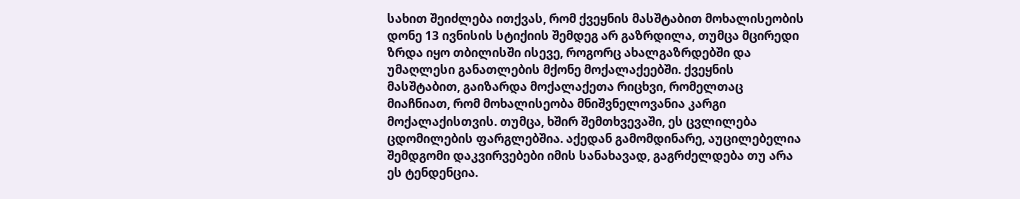სახით შეიძლება ითქვას, რომ ქვეყნის მასშტაბით მოხალისეობის დონე 13 ივნისის სტიქიის შემდეგ არ გაზრდილა, თუმცა მცირედი ზრდა იყო თბილისში ისევე, როგორც ახალგაზრდებში და უმაღლესი განათლების მქონე მოქალაქეებში. ქვეყნის მასშტაბით, გაიზარდა მოქალაქეთა რიცხვი, რომელთაც მიაჩნიათ, რომ მოხალისეობა მნიშვნელოვანია კარგი მოქალაქისთვის. თუმცა, ხშირ შემთხვევაში, ეს ცვლილება ცდომილების ფარგლებშია. აქედან გამომდინარე, აუცილებელია შემდგომი დაკვირვებები იმის სანახავად, გაგრძელდება თუ არა ეს ტენდენცია.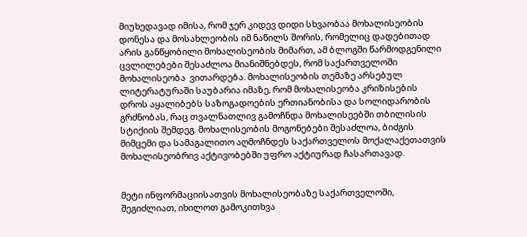მიუხედავად იმისა, რომ ჯერ კიდევ დიდი სხვაობაა მოხალისეობის დონესა და მოსახლეობის იმ ნაწილს შორის, რომელიც დადებითად არის განწყობილი მოხალისეობის მიმართ, ამ ბლოგში წარმოდგენილი ცვლილებები შესაძლოა მიანიშნებდეს, რომ საქართველოში მოხალისეობა  ვითარდება. მოხალისეობის თემაზე არსებულ ლიტერატურაში საუბარია იმაზე, რომ მოხალისეობა კრიზისების დროს აყალიბებს საზოგადოების ერთიანობისა და სოლიდარობის გრძნობას, რაც თვალნათლივ გამოჩნდა მოხალისეებში თბილისის სტიქიის შემდეგ. მოხალისეობის მოგონებები შესაძლოა, ბიძგის მიმცემი და სამაგალითო აღმოჩნდეს საქართველოს მოქალაქეთათვის მოხალისეობრივ აქტივობებში უფრო აქტიურად ჩასართავად.


მეტი ინფორმაციისათვის მოხალისეობაზე საქართველოში, შეგიძლიათ, იხილოთ გამოკითხვა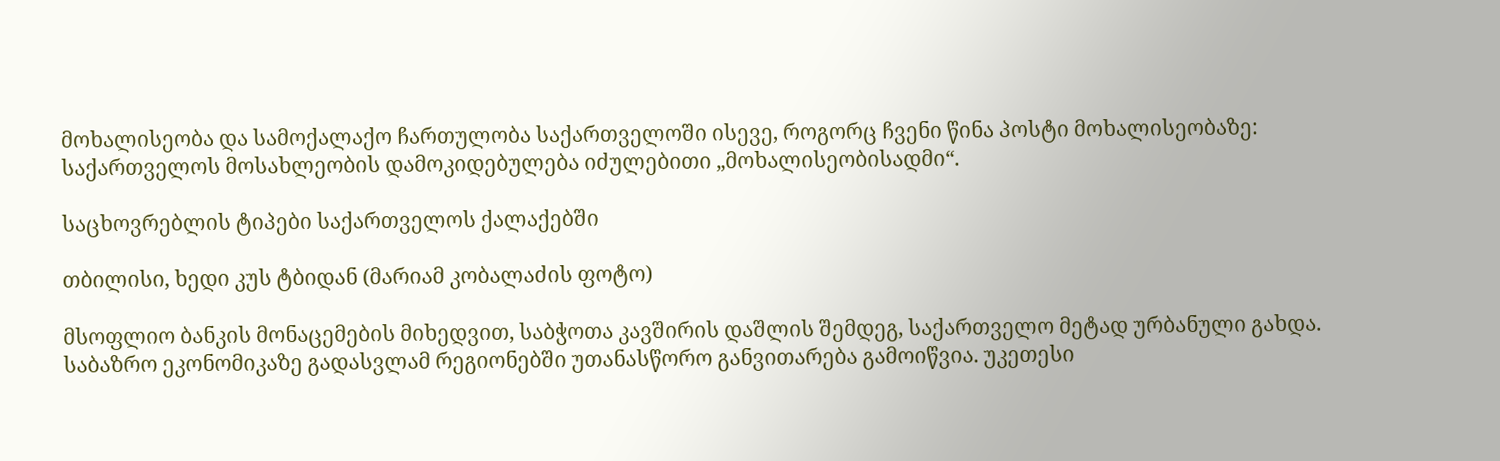მოხალისეობა და სამოქალაქო ჩართულობა საქართველოში ისევე, როგორც ჩვენი წინა პოსტი მოხალისეობაზე: საქართველოს მოსახლეობის დამოკიდებულება იძულებითი „მოხალისეობისადმი“.

საცხოვრებლის ტიპები საქართველოს ქალაქებში

თბილისი, ხედი კუს ტბიდან (მარიამ კობალაძის ფოტო)

მსოფლიო ბანკის მონაცემების მიხედვით, საბჭოთა კავშირის დაშლის შემდეგ, საქართველო მეტად ურბანული გახდა. საბაზრო ეკონომიკაზე გადასვლამ რეგიონებში უთანასწორო განვითარება გამოიწვია. უკეთესი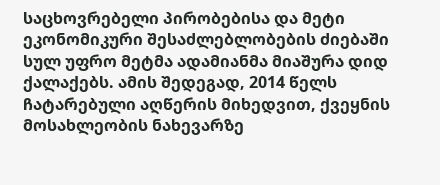საცხოვრებელი პირობებისა და მეტი ეკონომიკური შესაძლებლობების ძიებაში სულ უფრო მეტმა ადამიანმა მიაშურა დიდ ქალაქებს. ამის შედეგად, 2014 წელს ჩატარებული აღწერის მიხედვით, ქვეყნის მოსახლეობის ნახევარზე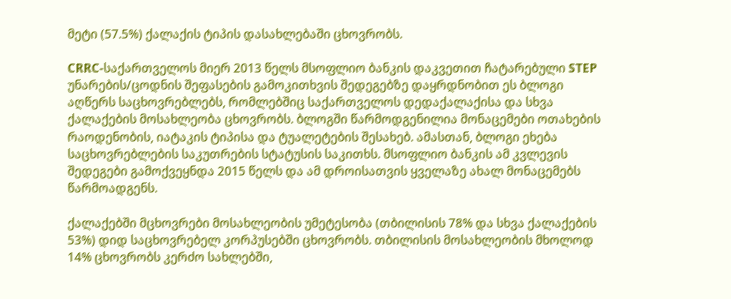მეტი (57.5%) ქალაქის ტიპის დასახლებაში ცხოვრობს.

CRRC-საქართველოს მიერ 2013 წელს მსოფლიო ბანკის დაკვეთით ჩატარებული STEP უნარების/ცოდნის შეფასების გამოკითხვის შედეგებზე დაყრდნობით ეს ბლოგი აღწერს საცხოვრებლებს, რომლებშიც საქართველოს დედაქალაქისა და სხვა ქალაქების მოსახლეობა ცხოვრობს. ბლოგში წარმოდგენილია მონაცემები ოთახების რაოდენობის, იატაკის ტიპისა და ტუალეტების შესახებ. ამასთან, ბლოგი ეხება საცხოვრებლების საკუთრების სტატუსის საკითხს. მსოფლიო ბანკის ამ კვლევის შედეგები გამოქვეყნდა 2015 წელს და ამ დროისათვის ყველაზე ახალ მონაცემებს წარმოადგენს.

ქალაქებში მცხოვრები მოსახლეობის უმეტესობა (თბილისის 78% და სხვა ქალაქების 53%) დიდ საცხოვრებელ კორპუსებში ცხოვრობს. თბილისის მოსახლეობის მხოლოდ 14% ცხოვრობს კერძო სახლებში,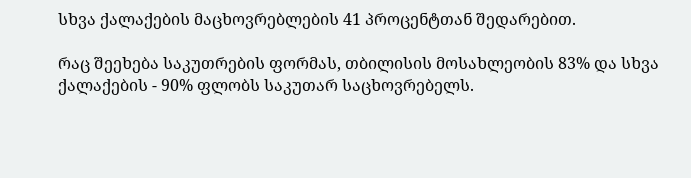სხვა ქალაქების მაცხოვრებლების 41 პროცენტთან შედარებით.

რაც შეეხება საკუთრების ფორმას, თბილისის მოსახლეობის 83% და სხვა ქალაქების - 90% ფლობს საკუთარ საცხოვრებელს.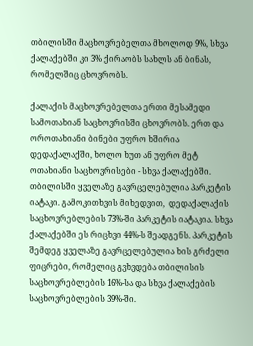თბილისში მაცხოვრებელთა მხოლოდ 9%, სხვა ქალაქებში კი 3% ქირაობს სახლს ან ბინას, რომელშიც ცხოვრობს.

ქალაქის მაცხოვრებელთა ერთი მესამედი სამოთახიან საცხოვრისში ცხოვრობს. ერთ და ოროთახიანი ბინები უფრო ხშირია დედაქალაქში, ხოლო ხუთ ან უფრო მეტ ოთახიანი საცხოვრისები - სხვა ქალაქებში.
თბილისში ყველაზე გავრცელებულია პარკეტის იატაკი. გამოკითხვის მიხედვით,  დედაქალაქის საცხოვრებლების 73%-ში პარკეტის იატაკია. სხვა ქალაქებში ეს რიცხვი 44%-ს შეადგენს. პარკეტის შემდეგ ყველაზე გავრცელებულია ხის გრძელი ფიცრები, რომელიც გვხვდება თბილისის საცხოვრებლების 16%-სა და სხვა ქალაქების საცხოვრებლების 39%-ში.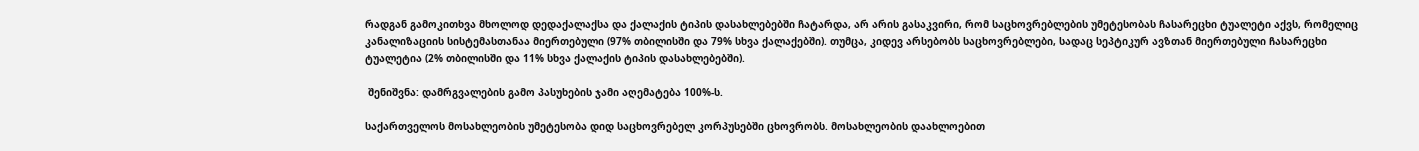რადგან გამოკითხვა მხოლოდ დედაქალაქსა და ქალაქის ტიპის დასახლებებში ჩატარდა, არ არის გასაკვირი, რომ საცხოვრებლების უმეტესობას ჩასარეცხი ტუალეტი აქვს, რომელიც კანალიზაციის სისტემასთანაა მიერთებული (97% თბილისში და 79% სხვა ქალაქებში). თუმცა, კიდევ არსებობს საცხოვრებლები, სადაც სეპტიკურ ავზთან მიერთებული ჩასარეცხი ტუალეტია (2% თბილისში და 11% სხვა ქალაქის ტიპის დასახლებებში).

 შენიშვნა: დამრგვალების გამო პასუხების ჯამი აღემატება 100%-ს.

საქართველოს მოსახლეობის უმეტესობა დიდ საცხოვრებელ კორპუსებში ცხოვრობს. მოსახლეობის დაახლოებით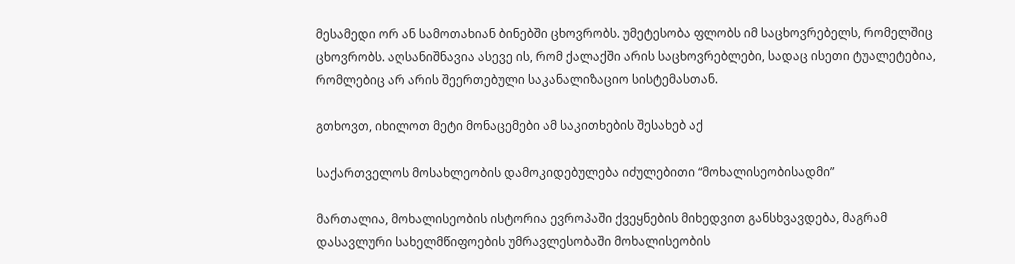მესამედი ორ ან სამოთახიან ბინებში ცხოვრობს. უმეტესობა ფლობს იმ საცხოვრებელს, რომელშიც ცხოვრობს. აღსანიშნავია ასევე ის, რომ ქალაქში არის საცხოვრებლები, სადაც ისეთი ტუალეტებია, რომლებიც არ არის შეერთებული საკანალიზაციო სისტემასთან.

გთხოვთ, იხილოთ მეტი მონაცემები ამ საკითხების შესახებ აქ

საქართველოს მოსახლეობის დამოკიდებულება იძულებითი “მოხალისეობისადმი”

მართალია, მოხალისეობის ისტორია ევროპაში ქვეყნების მიხედვით განსხვავდება, მაგრამ დასავლური სახელმწიფოების უმრავლესობაში მოხალისეობის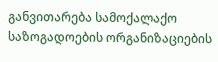განვითარება სამოქალაქო საზოგადოების ორგანიზაციების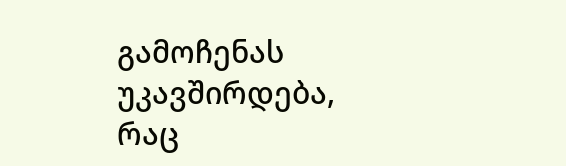გამოჩენას უკავშირდება, რაც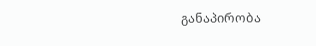განაპირობა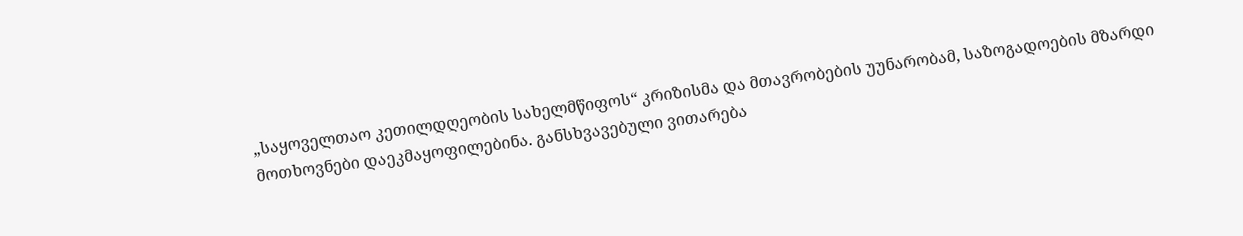„საყოველთაო კეთილდღეობის სახელმწიფოს“ კრიზისმა და მთავრობების უუნარობამ, საზოგადოების მზარდი მოთხოვნები დაეკმაყოფილებინა. განსხვავებული ვითარება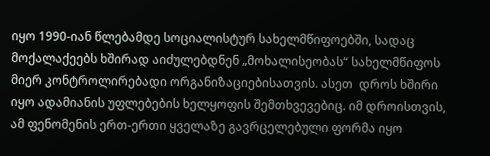იყო 1990-იან წლებამდე სოციალისტურ სახელმწიფოებში, სადაც მოქალაქეებს ხშირად აიძულებდნენ „მოხალისეობას“ სახელმწიფოს მიერ კონტროლირებადი ორგანიზაციებისათვის. ასეთ  დროს ხშირი იყო ადამიანის უფლებების ხელყოფის შემთხვევებიც. იმ დროისთვის, ამ ფენომენის ერთ-ერთი ყველაზე გავრცელებული ფორმა იყო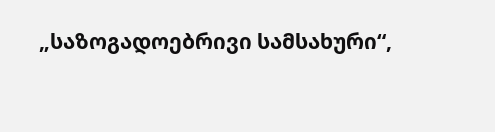„საზოგადოებრივი სამსახური“,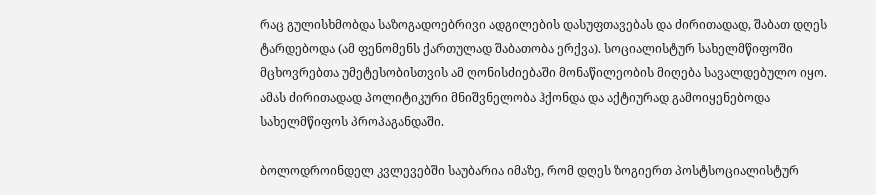რაც გულისხმობდა საზოგადოებრივი ადგილების დასუფთავებას და ძირითადად, შაბათ დღეს ტარდებოდა (ამ ფენომენს ქართულად შაბათობა ერქვა). სოციალისტურ სახელმწიფოში მცხოვრებთა უმეტესობისთვის ამ ღონისძიებაში მონაწილეობის მიღება სავალდებულო იყო. ამას ძირითადად პოლიტიკური მნიშვნელობა ჰქონდა და აქტიურად გამოიყენებოდა სახელმწიფოს პროპაგანდაში.

ბოლოდროინდელ კვლევებში საუბარია იმაზე, რომ დღეს ზოგიერთ პოსტსოციალისტურ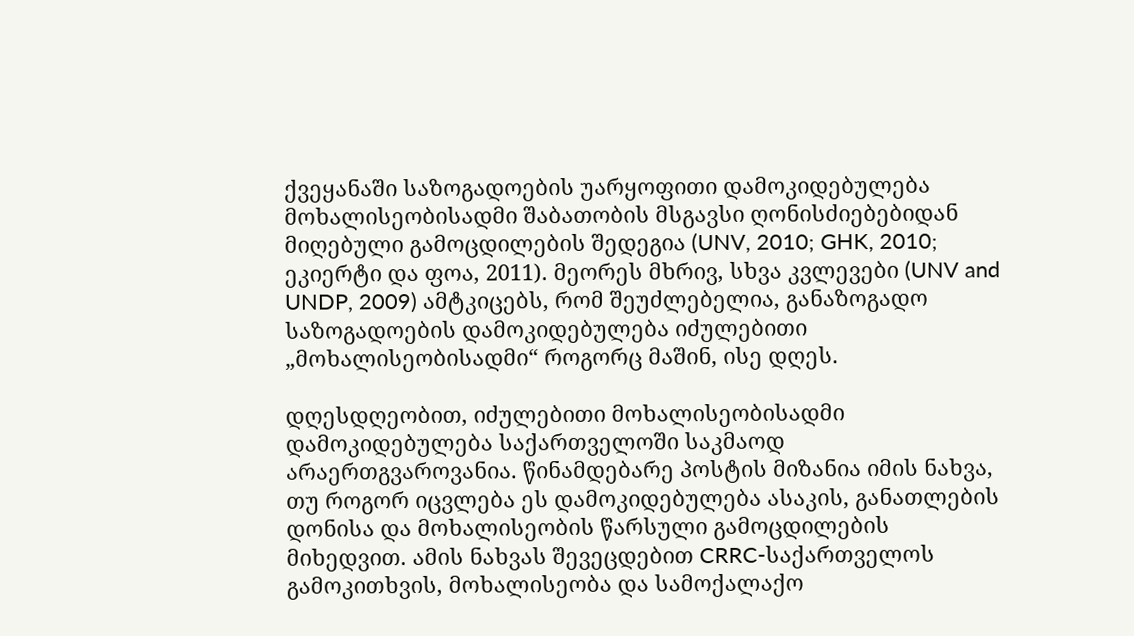ქვეყანაში საზოგადოების უარყოფითი დამოკიდებულება მოხალისეობისადმი შაბათობის მსგავსი ღონისძიებებიდან მიღებული გამოცდილების შედეგია (UNV, 2010; GHK, 2010; ეკიერტი და ფოა, 2011). მეორეს მხრივ, სხვა კვლევები (UNV and UNDP, 2009) ამტკიცებს, რომ შეუძლებელია, განაზოგადო საზოგადოების დამოკიდებულება იძულებითი „მოხალისეობისადმი“ როგორც მაშინ, ისე დღეს.

დღესდღეობით, იძულებითი მოხალისეობისადმი დამოკიდებულება საქართველოში საკმაოდ არაერთგვაროვანია. წინამდებარე პოსტის მიზანია იმის ნახვა, თუ როგორ იცვლება ეს დამოკიდებულება ასაკის, განათლების დონისა და მოხალისეობის წარსული გამოცდილების მიხედვით. ამის ნახვას შევეცდებით CRRC-საქართველოს გამოკითხვის, მოხალისეობა და სამოქალაქო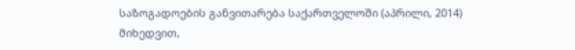საზოგადოების განვითარება საქართველოში (აპრილი, 2014) მიხედვით,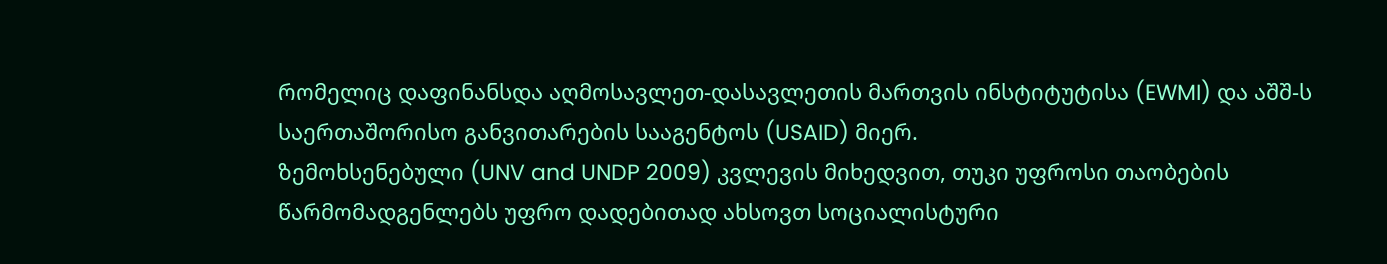რომელიც დაფინანსდა აღმოსავლეთ-დასავლეთის მართვის ინსტიტუტისა (EWMI) და აშშ-ს საერთაშორისო განვითარების სააგენტოს (USAID) მიერ.
ზემოხსენებული (UNV and UNDP 2009) კვლევის მიხედვით, თუკი უფროსი თაობების წარმომადგენლებს უფრო დადებითად ახსოვთ სოციალისტური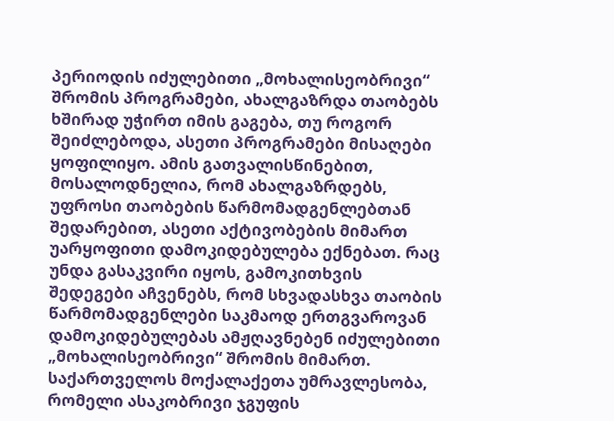პერიოდის იძულებითი „მოხალისეობრივი“ შრომის პროგრამები, ახალგაზრდა თაობებს ხშირად უჭირთ იმის გაგება, თუ როგორ შეიძლებოდა, ასეთი პროგრამები მისაღები ყოფილიყო. ამის გათვალისწინებით, მოსალოდნელია, რომ ახალგაზრდებს, უფროსი თაობების წარმომადგენლებთან შედარებით, ასეთი აქტივობების მიმართ უარყოფითი დამოკიდებულება ექნებათ. რაც უნდა გასაკვირი იყოს, გამოკითხვის შედეგები აჩვენებს, რომ სხვადასხვა თაობის წარმომადგენლები საკმაოდ ერთგვაროვან დამოკიდებულებას ამჟღავნებენ იძულებითი „მოხალისეობრივი“ შრომის მიმართ. საქართველოს მოქალაქეთა უმრავლესობა, რომელი ასაკობრივი ჯგუფის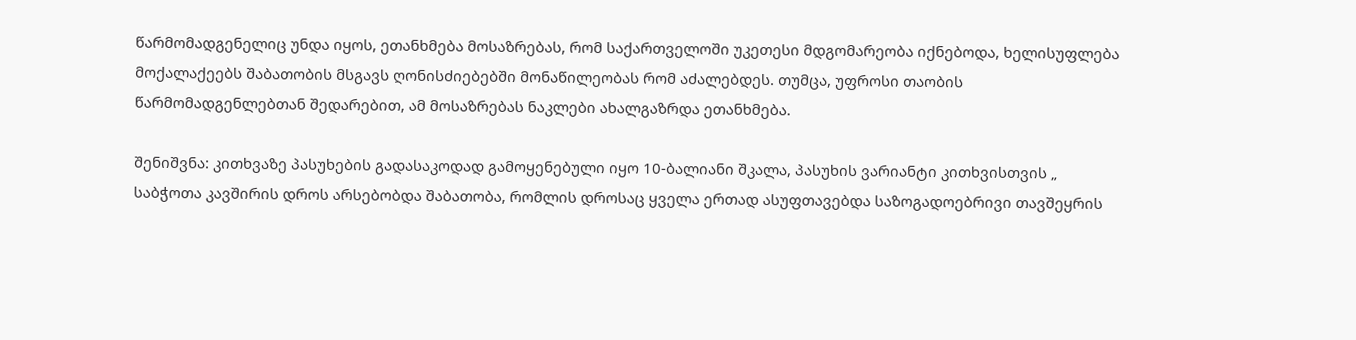წარმომადგენელიც უნდა იყოს, ეთანხმება მოსაზრებას, რომ საქართველოში უკეთესი მდგომარეობა იქნებოდა, ხელისუფლება მოქალაქეებს შაბათობის მსგავს ღონისძიებებში მონაწილეობას რომ აძალებდეს. თუმცა, უფროსი თაობის წარმომადგენლებთან შედარებით, ამ მოსაზრებას ნაკლები ახალგაზრდა ეთანხმება.

შენიშვნა: კითხვაზე პასუხების გადასაკოდად გამოყენებული იყო 10-ბალიანი შკალა, პასუხის ვარიანტი კითხვისთვის „ საბჭოთა კავშირის დროს არსებობდა შაბათობა, რომლის დროსაც ყველა ერთად ასუფთავებდა საზოგადოებრივი თავშეყრის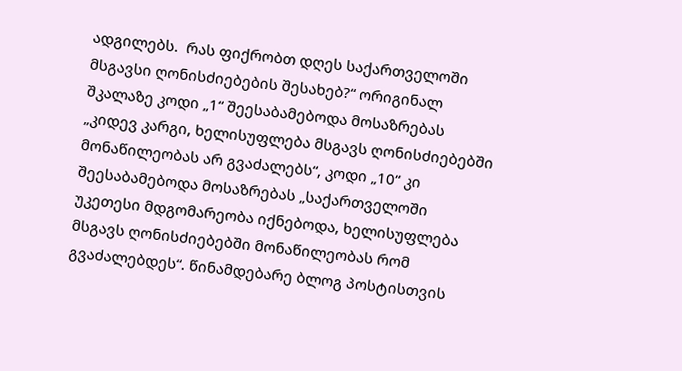ადგილებს.  რას ფიქრობთ დღეს საქართველოში მსგავსი ღონისძიებების შესახებ?“ ორიგინალ შკალაზე კოდი „1“ შეესაბამებოდა მოსაზრებას „კიდევ კარგი, ხელისუფლება მსგავს ღონისძიებებში მონაწილეობას არ გვაძალებს“, კოდი „10“ კი შეესაბამებოდა მოსაზრებას „საქართველოში უკეთესი მდგომარეობა იქნებოდა, ხელისუფლება მსგავს ღონისძიებებში მონაწილეობას რომ გვაძალებდეს“. წინამდებარე ბლოგ პოსტისთვის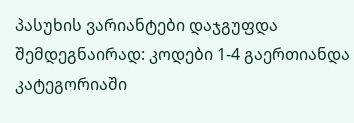პასუხის ვარიანტები დაჯგუფდა შემდეგნაირად: კოდები 1-4 გაერთიანდა კატეგორიაში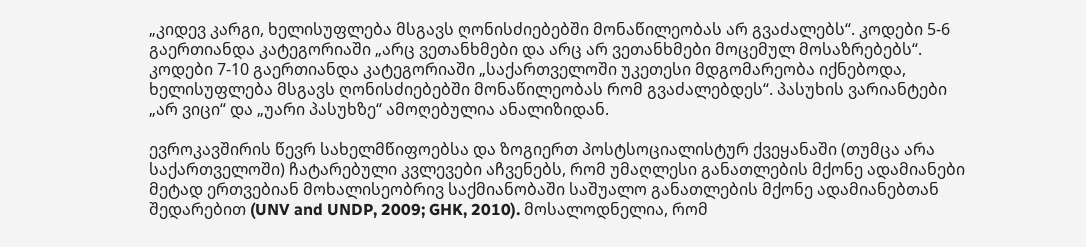„კიდევ კარგი, ხელისუფლება მსგავს ღონისძიებებში მონაწილეობას არ გვაძალებს“. კოდები 5-6 გაერთიანდა კატეგორიაში „არც ვეთანხმები და არც არ ვეთანხმები მოცემულ მოსაზრებებს“. კოდები 7-10 გაერთიანდა კატეგორიაში „საქართველოში უკეთესი მდგომარეობა იქნებოდა, ხელისუფლება მსგავს ღონისძიებებში მონაწილეობას რომ გვაძალებდეს“. პასუხის ვარიანტები „არ ვიცი“ და „უარი პასუხზე“ ამოღებულია ანალიზიდან.

ევროკავშირის წევრ სახელმწიფოებსა და ზოგიერთ პოსტსოციალისტურ ქვეყანაში (თუმცა არა საქართველოში) ჩატარებული კვლევები აჩვენებს, რომ უმაღლესი განათლების მქონე ადამიანები მეტად ერთვებიან მოხალისეობრივ საქმიანობაში საშუალო განათლების მქონე ადამიანებთან შედარებით (UNV and UNDP, 2009; GHK, 2010). მოსალოდნელია, რომ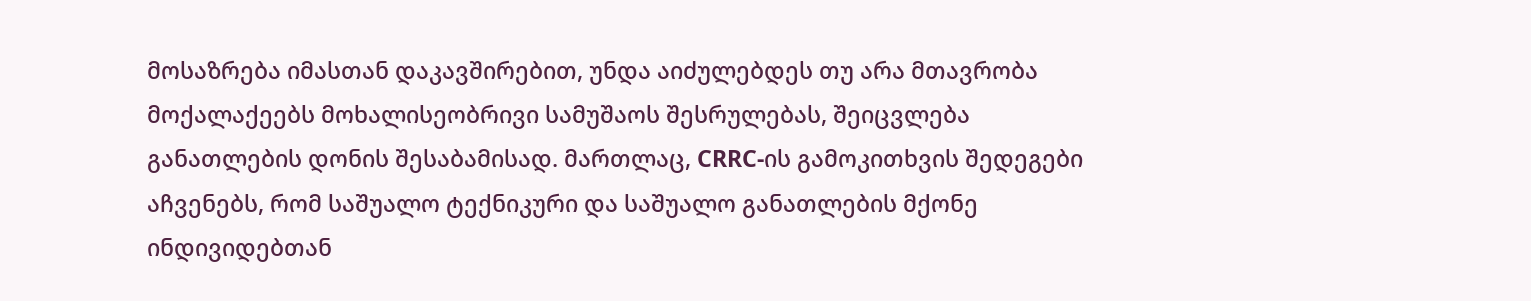მოსაზრება იმასთან დაკავშირებით, უნდა აიძულებდეს თუ არა მთავრობა მოქალაქეებს მოხალისეობრივი სამუშაოს შესრულებას, შეიცვლება განათლების დონის შესაბამისად. მართლაც, CRRC-ის გამოკითხვის შედეგები აჩვენებს, რომ საშუალო ტექნიკური და საშუალო განათლების მქონე ინდივიდებთან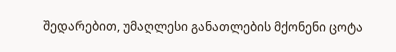შედარებით, უმაღლესი განათლების მქონენი ცოტა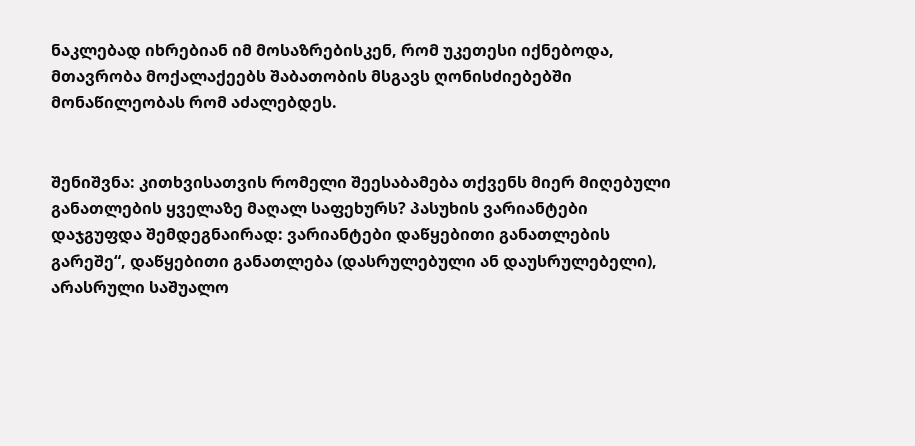ნაკლებად იხრებიან იმ მოსაზრებისკენ, რომ უკეთესი იქნებოდა, მთავრობა მოქალაქეებს შაბათობის მსგავს ღონისძიებებში მონაწილეობას რომ აძალებდეს.


შენიშვნა: კითხვისათვის რომელი შეესაბამება თქვენს მიერ მიღებული განათლების ყველაზე მაღალ საფეხურს? პასუხის ვარიანტები დაჯგუფდა შემდეგნაირად: ვარიანტები დაწყებითი განათლების გარეშე“, დაწყებითი განათლება (დასრულებული ან დაუსრულებელი), არასრული საშუალო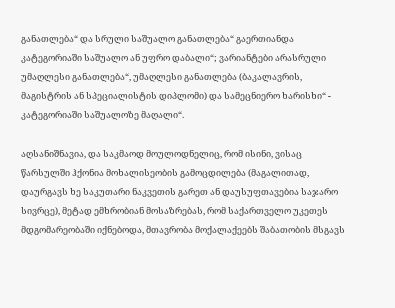განათლება“ და სრული საშუალო განათლება“ გაერთიანდა კატეგორიაში საშუალო ან უფრო დაბალი“; ვარიანტები არასრული უმაღლესი განათლება“, უმაღლესი განათლება (ბაკალავრის, მაგისტრის ან სპეციალისტის დიპლომი) და სამეცნიერო ხარისხი“ - კატეგორიაში საშუალოზე მაღალი“.

აღსანიშნავია, და საკმაოდ მოულოდნელიც, რომ ისინი, ვისაც წარსულში ჰქონია მოხალისეობის გამოცდილება (მაგალითად, დაურგავს ხე საკუთარი ნაკვეთის გარეთ ან დაუსუფთავებია საჯარო სივრცე), მეტად ემხრობიან მოსაზრებას, რომ საქართველო უკეთეს მდგომარეობაში იქნებოდა, მთავრობა მოქალაქეებს შაბათობის მსგავს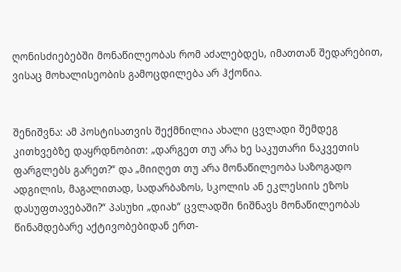ღონისძიებებში მონაწილეობას რომ აძალებდეს, იმათთან შედარებით, ვისაც მოხალისეობის გამოცდილება არ ჰქონია.


შენიშვნა: ამ პოსტისათვის შექმნილია ახალი ცვლადი შემდეგ კითხვებზე დაყრდნობით: „დარგეთ თუ არა ხე საკუთარი ნაკვეთის ფარგლებს გარეთ?“ და „მიიღეთ თუ არა მონაწილეობა საზოგადო ადგილის, მაგალითად, სადარბაზოს, სკოლის ან ეკლესიის ეზოს დასუფთავებაში?“ პასუხი „დიახ“ ცვლადში ნიშნავს მონაწილეობას წინამდებარე აქტივობებიდან ერთ-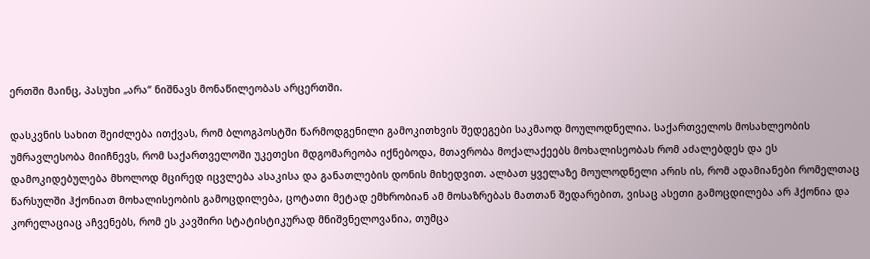ერთში მაინც, პასუხი „არა“ ნიშნავს მონაწილეობას არცერთში.

დასკვნის სახით შეიძლება ითქვას, რომ ბლოგპოსტში წარმოდგენილი გამოკითხვის შედეგები საკმაოდ მოულოდნელია. საქართველოს მოსახლეობის უმრავლესობა მიიჩნევს, რომ საქართველოში უკეთესი მდგომარეობა იქნებოდა, მთავრობა მოქალაქეებს მოხალისეობას რომ აძალებდეს და ეს დამოკიდებულება მხოლოდ მცირედ იცვლება ასაკისა და განათლების დონის მიხედვით. ალბათ ყველაზე მოულოდნელი არის ის, რომ ადამიანები რომელთაც წარსულში ჰქონიათ მოხალისეობის გამოცდილება, ცოტათი მეტად ემხრობიან ამ მოსაზრებას მათთან შედარებით, ვისაც ასეთი გამოცდილება არ ჰქონია და კორელაციაც აჩვენებს, რომ ეს კავშირი სტატისტიკურად მნიშვნელოვანია, თუმცა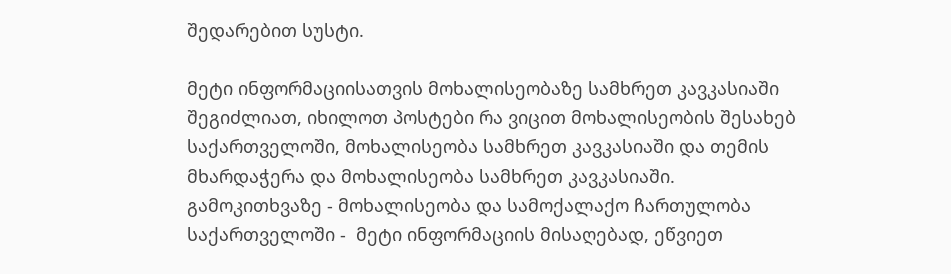შედარებით სუსტი.

მეტი ინფორმაციისათვის მოხალისეობაზე სამხრეთ კავკასიაში შეგიძლიათ, იხილოთ პოსტები რა ვიცით მოხალისეობის შესახებ საქართველოში, მოხალისეობა სამხრეთ კავკასიაში და თემის მხარდაჭერა და მოხალისეობა სამხრეთ კავკასიაში. გამოკითხვაზე - მოხალისეობა და სამოქალაქო ჩართულობა საქართველოში -  მეტი ინფორმაციის მისაღებად, ეწვიეთ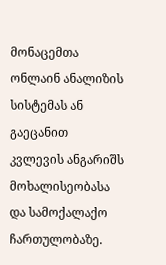მონაცემთა ონლაინ ანალიზის სისტემას ან გაეცანით კვლევის ანგარიშს მოხალისეობასა და სამოქალაქო ჩართულობაზე.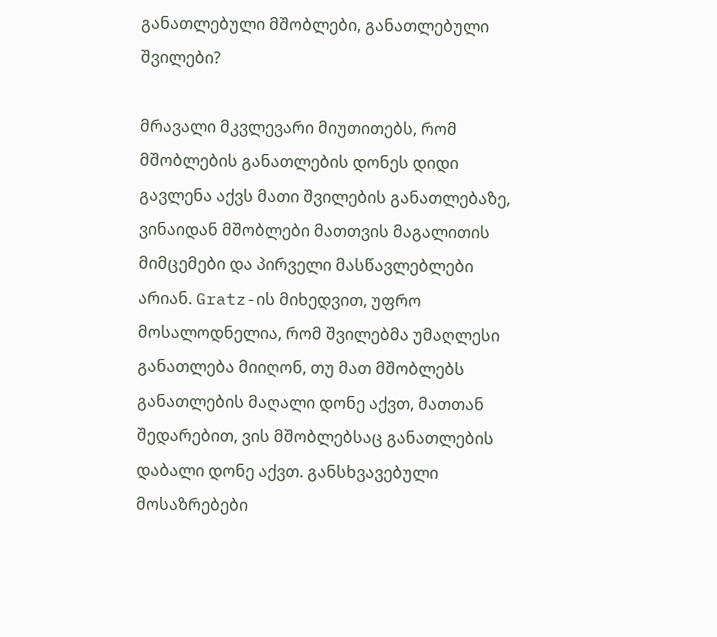განათლებული მშობლები, განათლებული შვილები?

მრავალი მკვლევარი მიუთითებს, რომ მშობლების განათლების დონეს დიდი გავლენა აქვს მათი შვილების განათლებაზე, ვინაიდან მშობლები მათთვის მაგალითის მიმცემები და პირველი მასწავლებლები არიან. Gratz-ის მიხედვით, უფრო მოსალოდნელია, რომ შვილებმა უმაღლესი განათლება მიიღონ, თუ მათ მშობლებს განათლების მაღალი დონე აქვთ, მათთან შედარებით, ვის მშობლებსაც განათლების დაბალი დონე აქვთ. განსხვავებული მოსაზრებები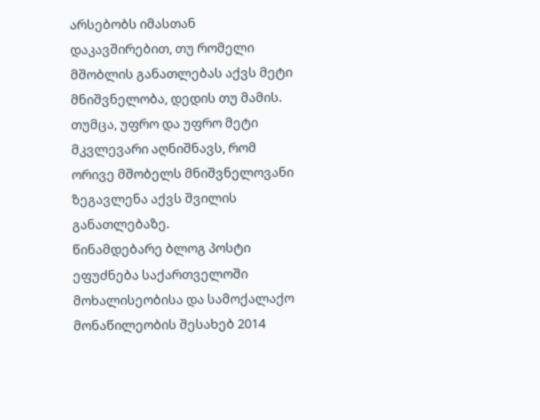არსებობს იმასთან დაკავშირებით, თუ რომელი მშობლის განათლებას აქვს მეტი მნიშვნელობა, დედის თუ მამის. თუმცა, უფრო და უფრო მეტი მკვლევარი აღნიშნავს, რომ ორივე მშობელს მნიშვნელოვანი ზეგავლენა აქვს შვილის განათლებაზე.
წინამდებარე ბლოგ პოსტი ეფუძნება საქართველოში მოხალისეობისა და სამოქალაქო მონაწილეობის შესახებ 2014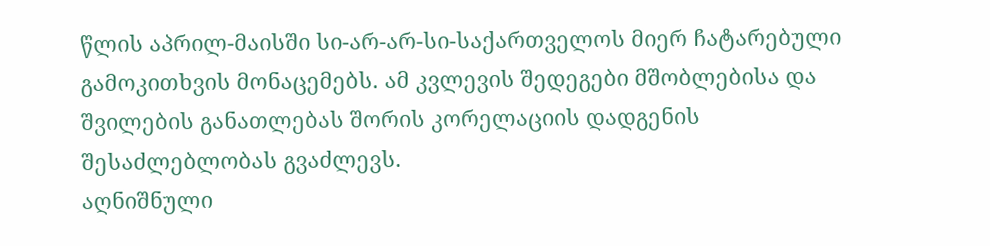წლის აპრილ-მაისში სი-არ-არ-სი-საქართველოს მიერ ჩატარებული გამოკითხვის მონაცემებს. ამ კვლევის შედეგები მშობლებისა და შვილების განათლებას შორის კორელაციის დადგენის შესაძლებლობას გვაძლევს.
აღნიშნული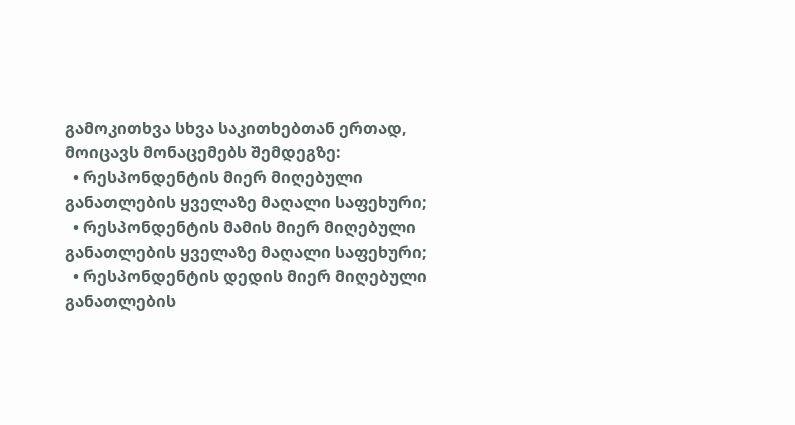გამოკითხვა სხვა საკითხებთან ერთად, მოიცავს მონაცემებს შემდეგზე:
  • რესპონდენტის მიერ მიღებული განათლების ყველაზე მაღალი საფეხური;
  • რესპონდენტის მამის მიერ მიღებული განათლების ყველაზე მაღალი საფეხური;
  • რესპონდენტის დედის მიერ მიღებული განათლების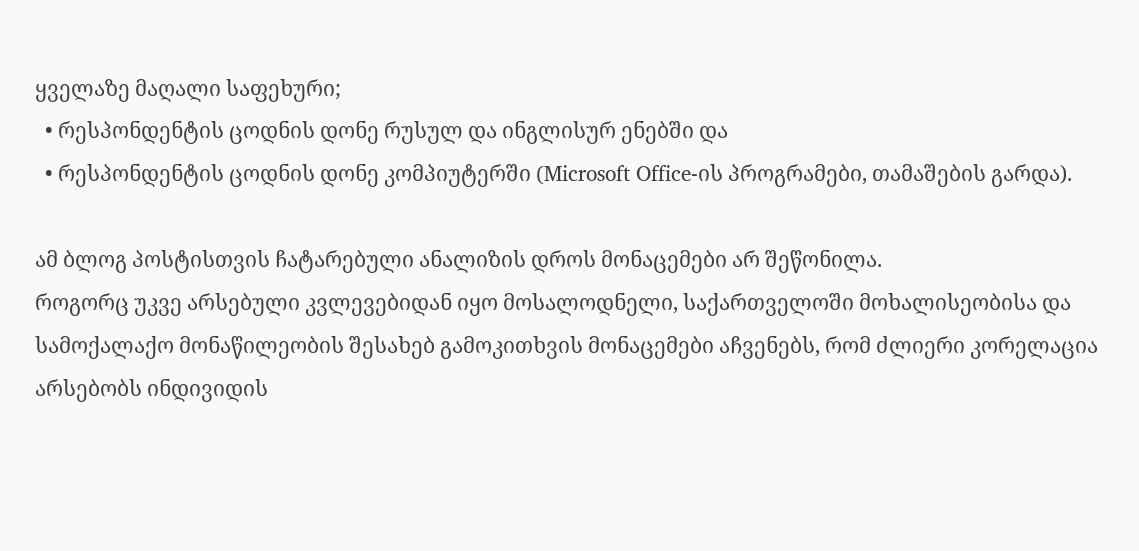ყველაზე მაღალი საფეხური;
  • რესპონდენტის ცოდნის დონე რუსულ და ინგლისურ ენებში და
  • რესპონდენტის ცოდნის დონე კომპიუტერში (Microsoft Office-ის პროგრამები, თამაშების გარდა).

ამ ბლოგ პოსტისთვის ჩატარებული ანალიზის დროს მონაცემები არ შეწონილა.
როგორც უკვე არსებული კვლევებიდან იყო მოსალოდნელი, საქართველოში მოხალისეობისა და სამოქალაქო მონაწილეობის შესახებ გამოკითხვის მონაცემები აჩვენებს, რომ ძლიერი კორელაცია არსებობს ინდივიდის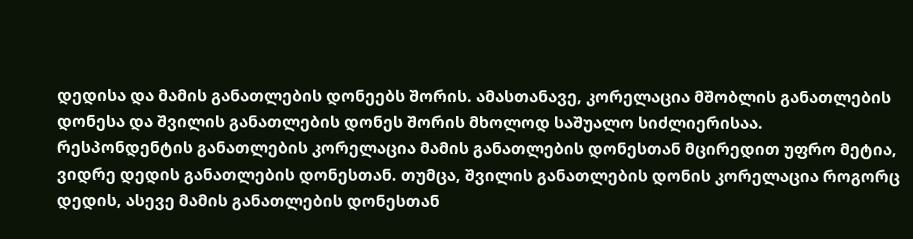დედისა და მამის განათლების დონეებს შორის. ამასთანავე, კორელაცია მშობლის განათლების დონესა და შვილის განათლების დონეს შორის მხოლოდ საშუალო სიძლიერისაა. რესპონდენტის განათლების კორელაცია მამის განათლების დონესთან მცირედით უფრო მეტია, ვიდრე დედის განათლების დონესთან. თუმცა, შვილის განათლების დონის კორელაცია როგორც დედის, ასევე მამის განათლების დონესთან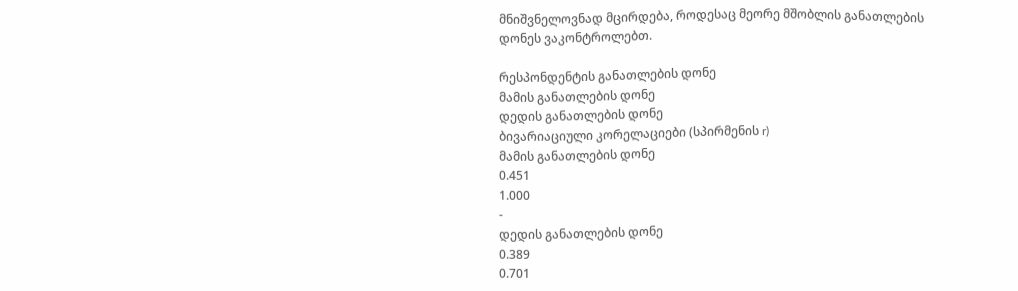მნიშვნელოვნად მცირდება, როდესაც მეორე მშობლის განათლების დონეს ვაკონტროლებთ.

რესპონდენტის განათლების დონე
მამის განათლების დონე
დედის განათლების დონე
ბივარიაციული კორელაციები (სპირმენის r)
მამის განათლების დონე
0.451
1.000
-
დედის განათლების დონე
0.389
0.701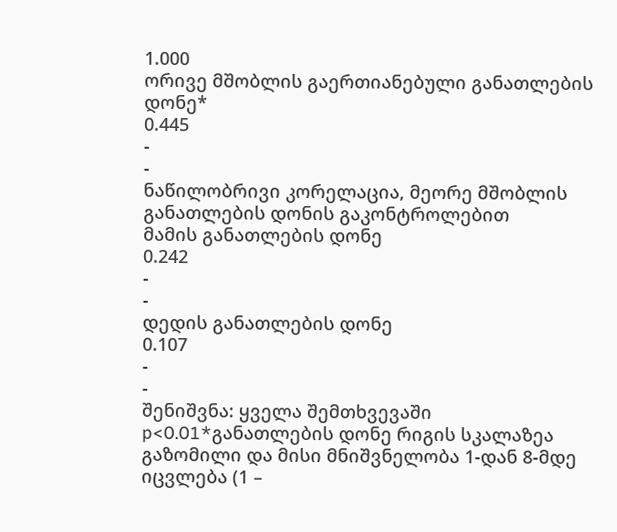1.000
ორივე მშობლის გაერთიანებული განათლების დონე*
0.445
-
-
ნაწილობრივი კორელაცია, მეორე მშობლის განათლების დონის გაკონტროლებით
მამის განათლების დონე
0.242
-
-
დედის განათლების დონე
0.107
-
-
შენიშვნა: ყველა შემთხვევაში p<0.01*განათლების დონე რიგის სკალაზეა გაზომილი და მისი მნიშვნელობა 1-დან 8-მდე იცვლება (1 –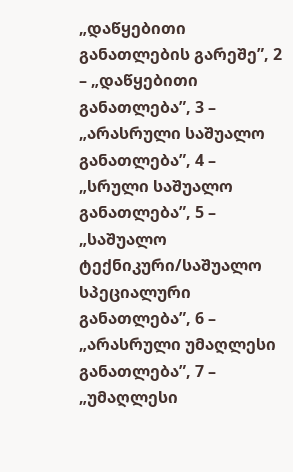„დაწყებითი განათლების გარეშე”, 2 – „დაწყებითი განათლება”, 3 – „არასრული საშუალო განათლება”, 4 – „სრული საშუალო განათლება”, 5 – „საშუალო ტექნიკური/საშუალო სპეციალური განათლება”, 6 – „არასრული უმაღლესი განათლება”, 7 – „უმაღლესი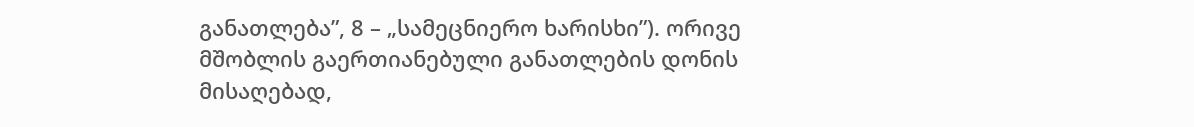განათლება”, 8 – „სამეცნიერო ხარისხი”). ორივე მშობლის გაერთიანებული განათლების დონის მისაღებად,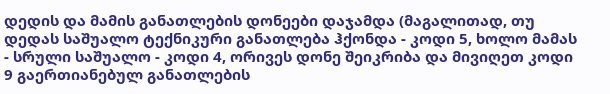დედის და მამის განათლების დონეები დაჯამდა (მაგალითად, თუ დედას საშუალო ტექნიკური განათლება ჰქონდა - კოდი 5, ხოლო მამას - სრული საშუალო - კოდი 4, ორივეს დონე შეიკრიბა და მივიღეთ კოდი 9 გაერთიანებულ განათლების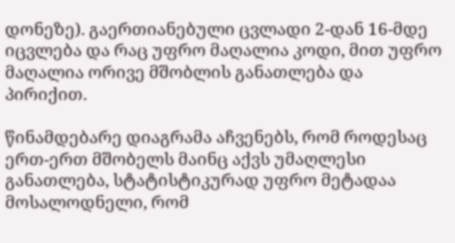დონეზე). გაერთიანებული ცვლადი 2-დან 16-მდე იცვლება და რაც უფრო მაღალია კოდი, მით უფრო მაღალია ორივე მშობლის განათლება და პირიქით.

წინამდებარე დიაგრამა აჩვენებს, რომ როდესაც ერთ-ერთ მშობელს მაინც აქვს უმაღლესი განათლება, სტატისტიკურად უფრო მეტადაა მოსალოდნელი, რომ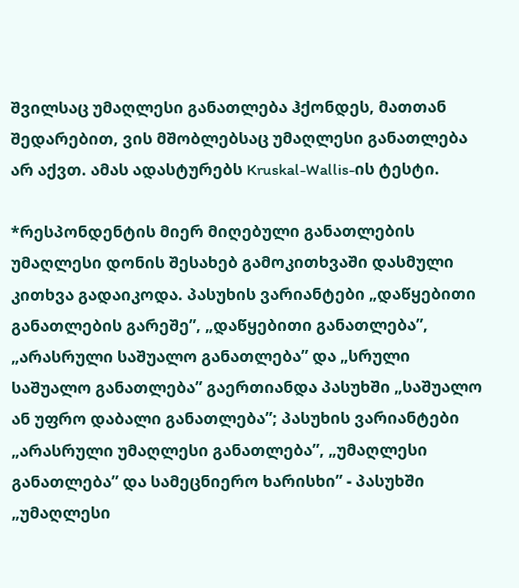შვილსაც უმაღლესი განათლება ჰქონდეს, მათთან შედარებით, ვის მშობლებსაც უმაღლესი განათლება არ აქვთ. ამას ადასტურებს Kruskal-Wallis-ის ტესტი.

*რესპონდენტის მიერ მიღებული განათლების უმაღლესი დონის შესახებ გამოკითხვაში დასმული კითხვა გადაიკოდა. პასუხის ვარიანტები „დაწყებითი განათლების გარეშე”, „დაწყებითი განათლება”, „არასრული საშუალო განათლება” და „სრული საშუალო განათლება” გაერთიანდა პასუხში „საშუალო ან უფრო დაბალი განათლება”; პასუხის ვარიანტები „არასრული უმაღლესი განათლება”, „უმაღლესი განათლება” და სამეცნიერო ხარისხი” - პასუხში „უმაღლესი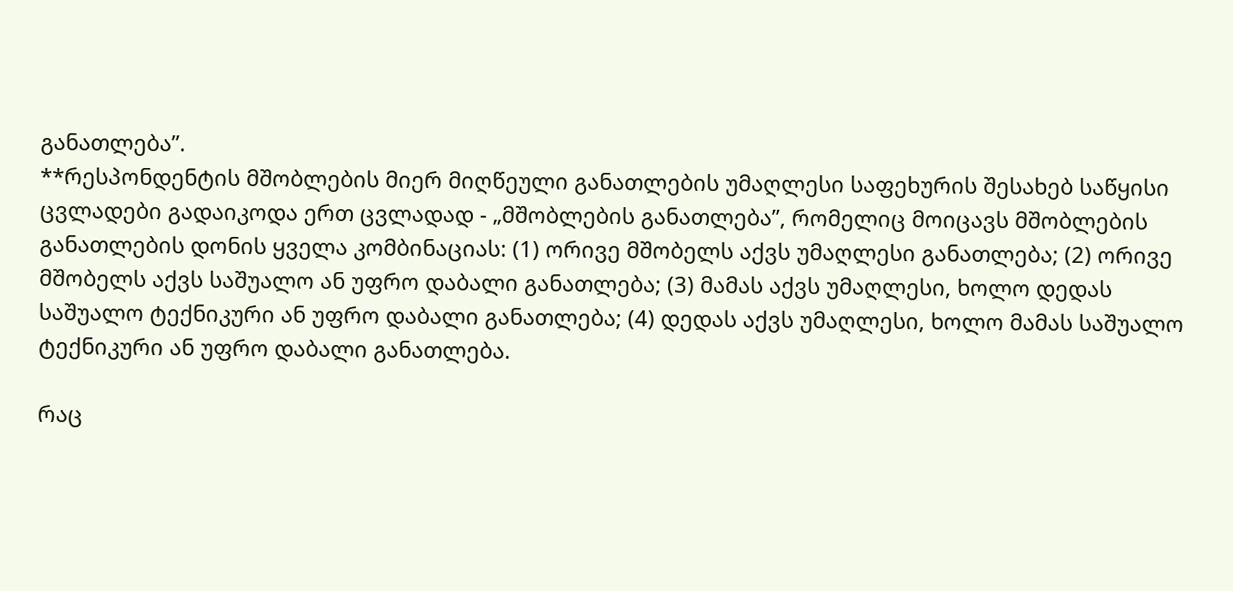განათლება”.
**რესპონდენტის მშობლების მიერ მიღწეული განათლების უმაღლესი საფეხურის შესახებ საწყისი ცვლადები გადაიკოდა ერთ ცვლადად - „მშობლების განათლება”, რომელიც მოიცავს მშობლების განათლების დონის ყველა კომბინაციას: (1) ორივე მშობელს აქვს უმაღლესი განათლება; (2) ორივე მშობელს აქვს საშუალო ან უფრო დაბალი განათლება; (3) მამას აქვს უმაღლესი, ხოლო დედას საშუალო ტექნიკური ან უფრო დაბალი განათლება; (4) დედას აქვს უმაღლესი, ხოლო მამას საშუალო ტექნიკური ან უფრო დაბალი განათლება.

რაც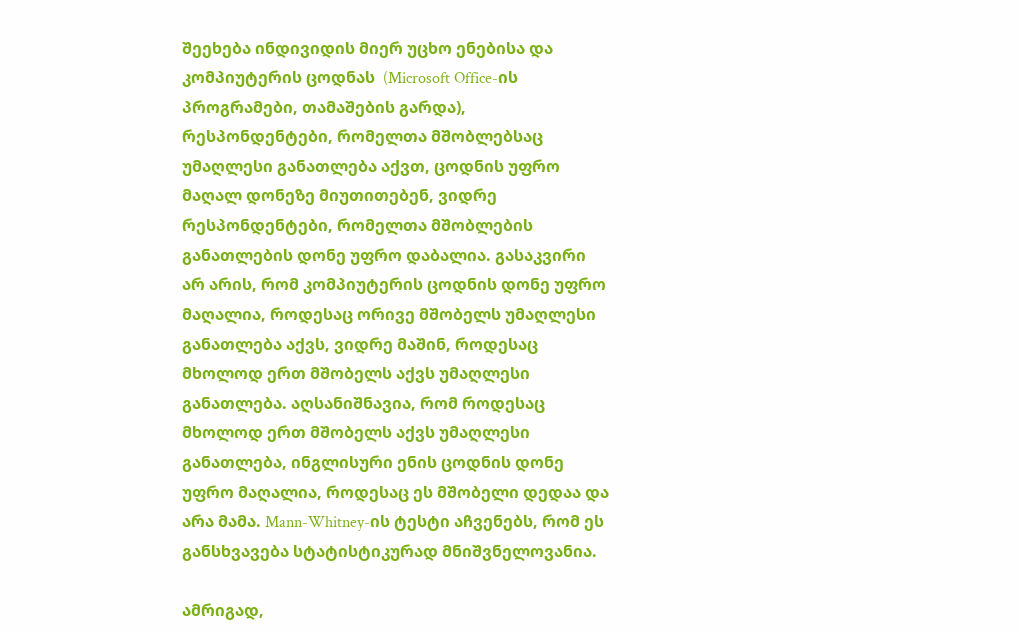შეეხება ინდივიდის მიერ უცხო ენებისა და კომპიუტერის ცოდნას  (Microsoft Office-ის პროგრამები, თამაშების გარდა), რესპონდენტები, რომელთა მშობლებსაც უმაღლესი განათლება აქვთ, ცოდნის უფრო მაღალ დონეზე მიუთითებენ, ვიდრე რესპონდენტები, რომელთა მშობლების განათლების დონე უფრო დაბალია. გასაკვირი არ არის, რომ კომპიუტერის ცოდნის დონე უფრო მაღალია, როდესაც ორივე მშობელს უმაღლესი განათლება აქვს, ვიდრე მაშინ, როდესაც მხოლოდ ერთ მშობელს აქვს უმაღლესი განათლება. აღსანიშნავია, რომ როდესაც მხოლოდ ერთ მშობელს აქვს უმაღლესი განათლება, ინგლისური ენის ცოდნის დონე უფრო მაღალია, როდესაც ეს მშობელი დედაა და არა მამა. Mann-Whitney-ის ტესტი აჩვენებს, რომ ეს განსხვავება სტატისტიკურად მნიშვნელოვანია.

ამრიგად,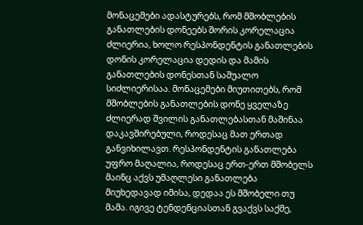მონაცემები ადასტურებს, რომ მშობლების განათლების დონეებს შორის კორელაცია ძლიერია, ხოლო რესპონდენტის განათლების დონის კორელაცია დედის და მამის განათლების დონესთან საშუალო სიძლიერისაა. მონაცემები მიუთითებს, რომ მშობლების განათლების დონე ყველაზე ძლიერად შვილის განათლებასთან მაშინაა დაკავშირებული, როდესაც მათ ერთად განვიხილავთ. რესპონდენტის განათლება უფრო მაღალია, როდესაც ერთ-ერთ მშობელს მაინც აქვს უმაღლესი განათლება მიუხედავად იმისა, დედაა ეს მშობელი თუ მამა. იგივე ტენდენციასთან გვაქვს საქმე,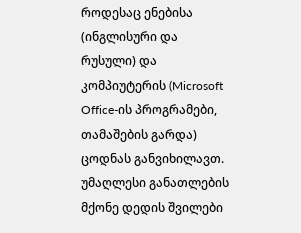როდესაც ენებისა (ინგლისური და რუსული) და კომპიუტერის (Microsoft Office-ის პროგრამები, თამაშების გარდა) ცოდნას განვიხილავთ. უმაღლესი განათლების მქონე დედის შვილები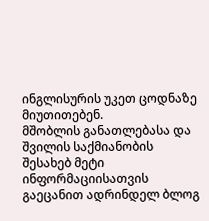ინგლისურის უკეთ ცოდნაზე მიუთითებენ.
მშობლის განათლებასა და შვილის საქმიანობის შესახებ მეტი ინფორმაციისათვის გაეცანით ადრინდელ ბლოგ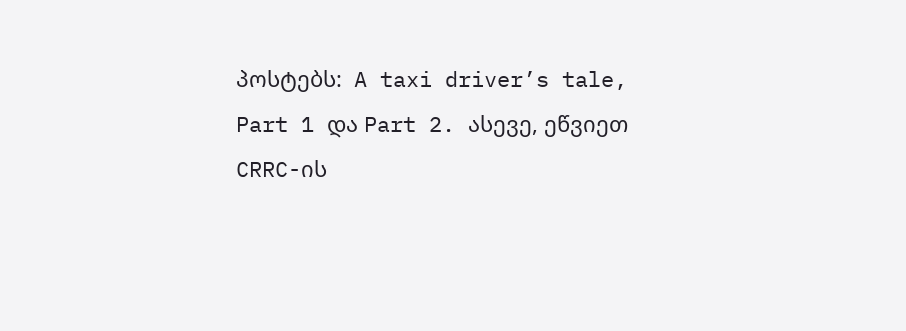პოსტებს:  A taxi driver’s tale, Part 1 და Part 2. ასევე, ეწვიეთ CRRC-ის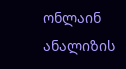ონლაინ ანალიზის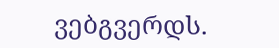ვებგვერდს.